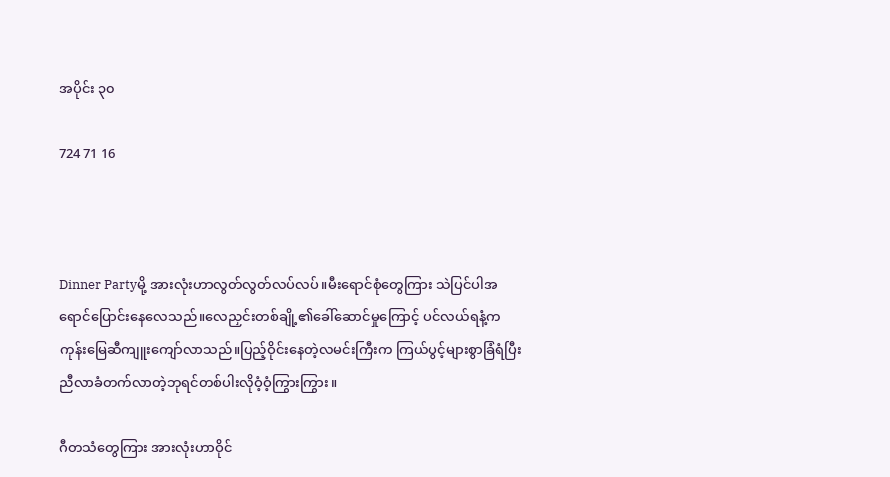အပိုင်း ၃၀

724 71 16



Dinner Partyမို့ အားလုံးဟာလွတ်လွတ်လပ်လပ်။မီးရောင်စုံတွေကြား သဲပြင်ပါအရောင်ပြောင်းနေလေသည်။လေညှင်းတစ်ချို့၏ခေါ်ဆောင်မှုကြောင့် ပင်လယ်ရနံ့ကကုန်းမြေဆီကျူးကျော်လာသည်။ပြည့်ဝိုင်းနေတဲ့လမင်းကြီးက ကြယ်ပွင့်များစွာခြံရံပြီးညီလာခံတက်လာတဲ့ဘုရင်တစ်ပါးလိုဝံ့ဝံ့ကြွားကြွား။

ဂီတသံတွေကြား အားလုံးဟာဝိုင်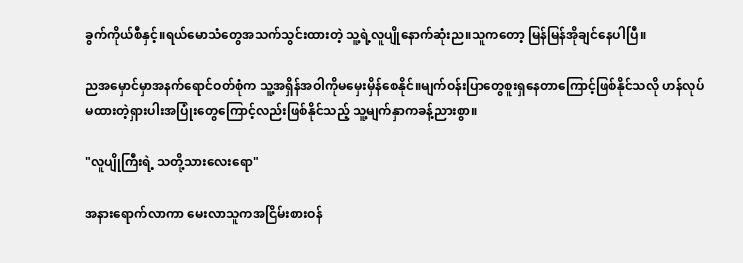ခွက်ကိုယ်စီနှင့်။ရယ်မောသံတွေအသက်သွင်းထားတဲ့ သူ့ရဲ့လူပျိုနောက်ဆုံးည။သူကတော့ မြန်မြန်အိုချင်နေပါပြီ။

ညအမှောင်မှာအနက်ရောင်ဝတ်စုံက သူ့အရှိန်အဝါကိုမမှေးမှိန်စေနိုင်။မျက်ဝန်းပြာတွေစူးရှနေတာကြောင့်ဖြစ်နိုင်သလို ဟန်လုပ်မထားတဲ့ရှားပါးအပြုံးတွေကြောင့်လည်းဖြစ်နိုင်သည့် သူ့မျက်နှာကခန့်ညားစွာ။

"လူပျိုကြီးရဲ့ သတို့သားလေးရော"

အနားရောက်လာကာ မေးလာသူကအငြိမ်းစားဝန်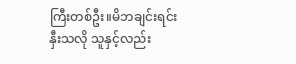ကြီးတစ်ဦး။မိဘချင်းရင်းနှီးသလို သူနှင့်လည်း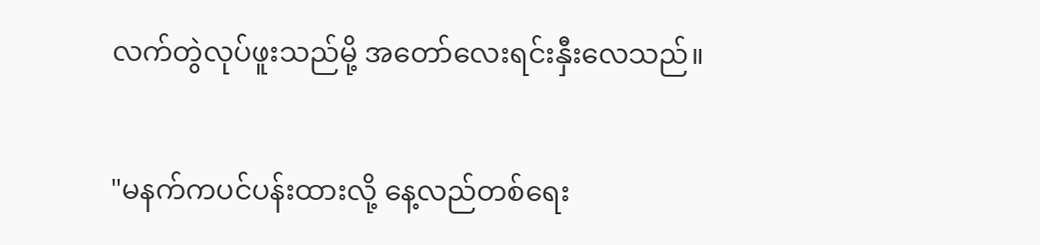လက်တွဲလုပ်ဖူးသည်မို့ အတော်လေးရင်းနှီးလေသည်။

"မနက်ကပင်ပန်းထားလို့ နေ့လည်တစ်ရေး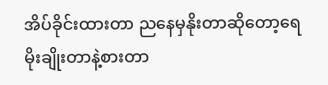အိပ်ခိုင်းထားတာ ညနေမှနိုးတာဆိုတော့ရေမိုးချိုးတာနဲ့စားတာ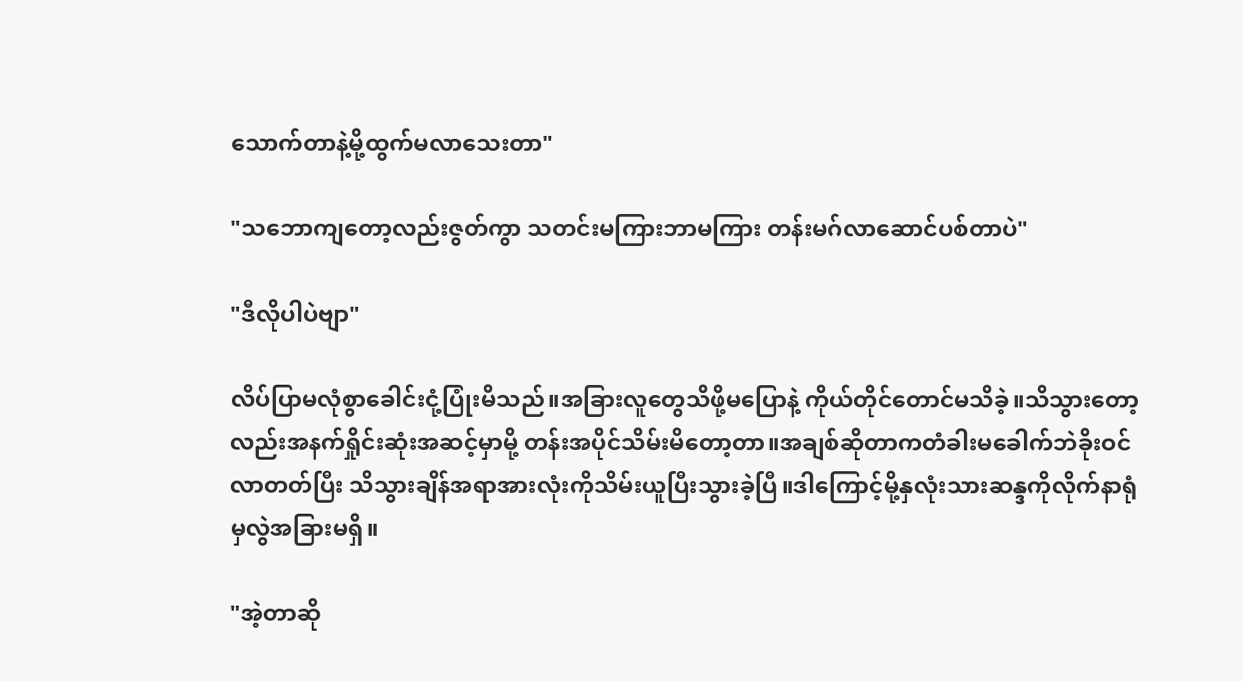သောက်တာနဲ့မို့ထွက်မလာသေးတာ"

"သဘောကျတော့လည်းဇွတ်ကွာ သတင်းမကြားဘာမကြား တန်းမဂ်လာဆောင်ပစ်တာပဲ"

"ဒီလိုပါပဲဗျာ"

လိပ်ပြာမလုံစွာခေါင်းငုံ့ပြုံးမိသည်။အခြားလူတွေသိဖို့မပြောနဲ့ ကိုယ်တိုင်တောင်မသိခဲ့။သိသွားတော့လည်းအနက်ရှိုင်းဆုံးအဆင့်မှာမို့ တန်းအပိုင်သိမ်းမိတော့တာ။အချစ်ဆိုတာကတံခါးမခေါက်ဘဲခိုးဝင်လာတတ်ပြီး သိသွားချိန်အရာအားလုံးကိုသိမ်းယူပြီးသွားခဲ့ပြီ။ဒါကြောင့်မို့နှလုံးသားဆန္ဒကိုလိုက်နာရုံမှလွဲအခြားမရှိ။

"အဲ့တာဆို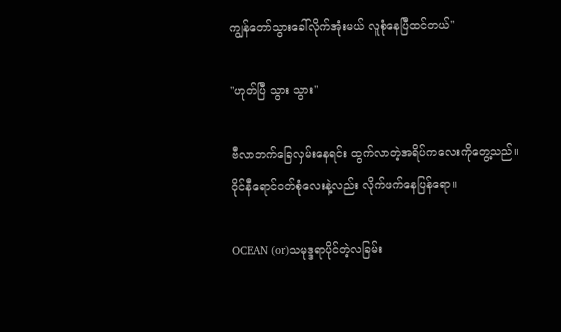ကျွန်တော်သွားခေါ်လိုက်အုံးမယ် လူစုံနေပြီထင်တယ်"

"ဟုတ်ပြီ သွား သွား"

ဗီလာဘက်ခြေလှမ်းနေရင်း ထွက်လာတဲ့အရိပ်ကလေးကိုတွေ့သည်။ဝိုင်နီရောင်ဝတ်စုံလေးနဲ့လည်း လိုက်ဖက်နေပြန်ရော။

OCEAN (or)သမုဒ္ဒရာပိုင်တဲ့လခြမ်း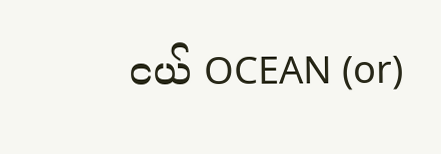ငယ် OCEAN (or)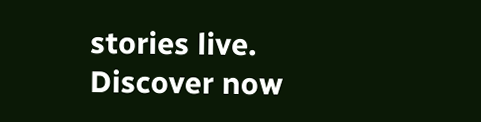stories live. Discover now